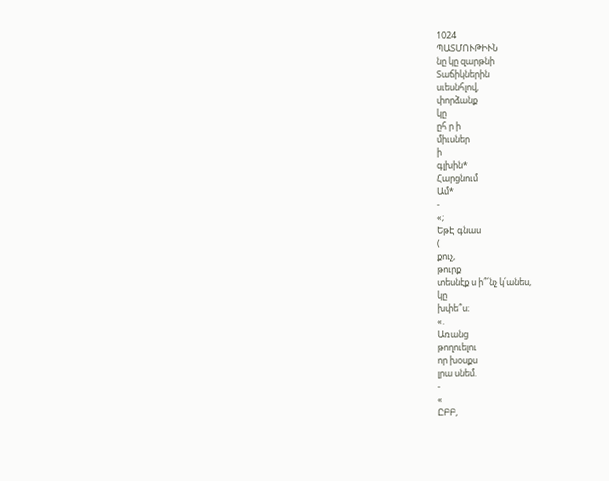1024
ՊԱՏՄՈՒԹԻՒՆ
նը կը զարթնի
Տաճիկներին
սւեսնհլով,
փորձանք
կը
ըհ ր ի
միւսներ
ի
գլխին*
Հարցնում
Ամ*
-
«;
ԵթԷ գնաս
(
քուչ,
թուրք
տեսնէք ս ի՞՛նչ կ՛անես,
կը
խփե՞ս։
«.
Առանց
թողուելու
որ խօսքս
լրա սնեմ.
-
«
ԸԲԲ,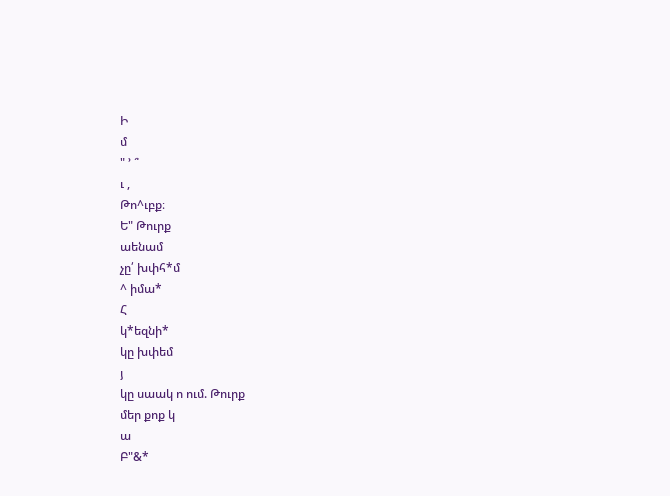Ի
մ
" ՚ ՞
ւ ,
Թո^ւբք։
Ե" Թուրք
աենամ
չը՛ խփհ*մ
^ իմա*
Հ
կ*եզնի*
կը խփեմ
յ
կը սաակ ո ում. Թուրք
մեր քոք կ
ա
Բ"&*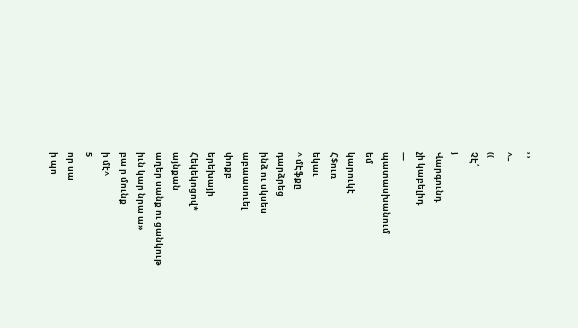՚ ՚
^–
((
ՉԷ՛
յ
Վարգունդ
չի կաբելիդ
—
պատասխանում
եմ
կարուկէ
Հ$ուռ
եկաւ
^ մԷֆքը
դարձրեց
ինձ ու սկսես
աբաասուել
փոքբ
երեխայի
Հեկեկոցով*
այնքան
աղեր սանք ու ցանկութ
իւն կար նրա ա»
բա ր մունք
ի մէ^
5
որ սա
ի պո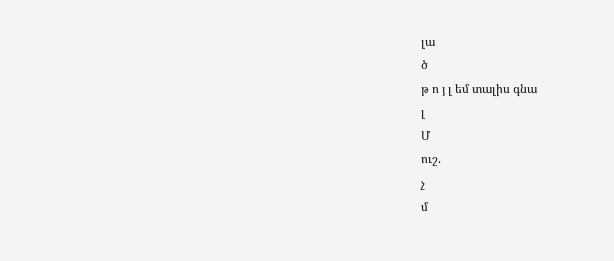լա
ծ
թ ո յ լ եմ տալիս գնա
լ
Մ
ուշ.
չ
մ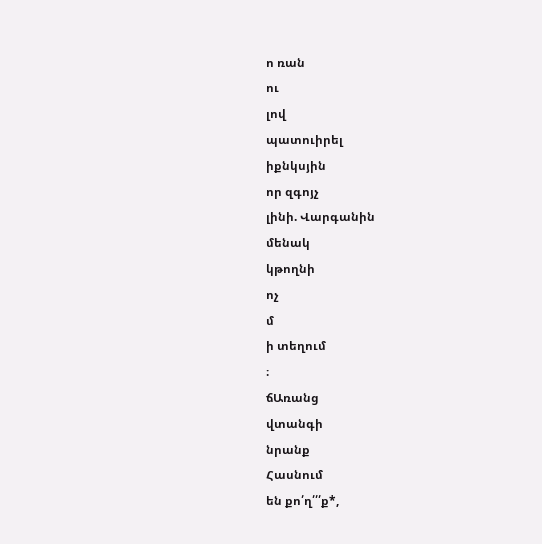ո ռան
ու
լով
պատուիրել
իքնկսյին
որ զգոյչ
լինի. Վարգանին
մենակ
կթողնի
ոչ
մ
ի տեղում
։
ճԱռանց
վտանգի
նրանք
Հասնում
են քո՛ղ՛՛՛ք*,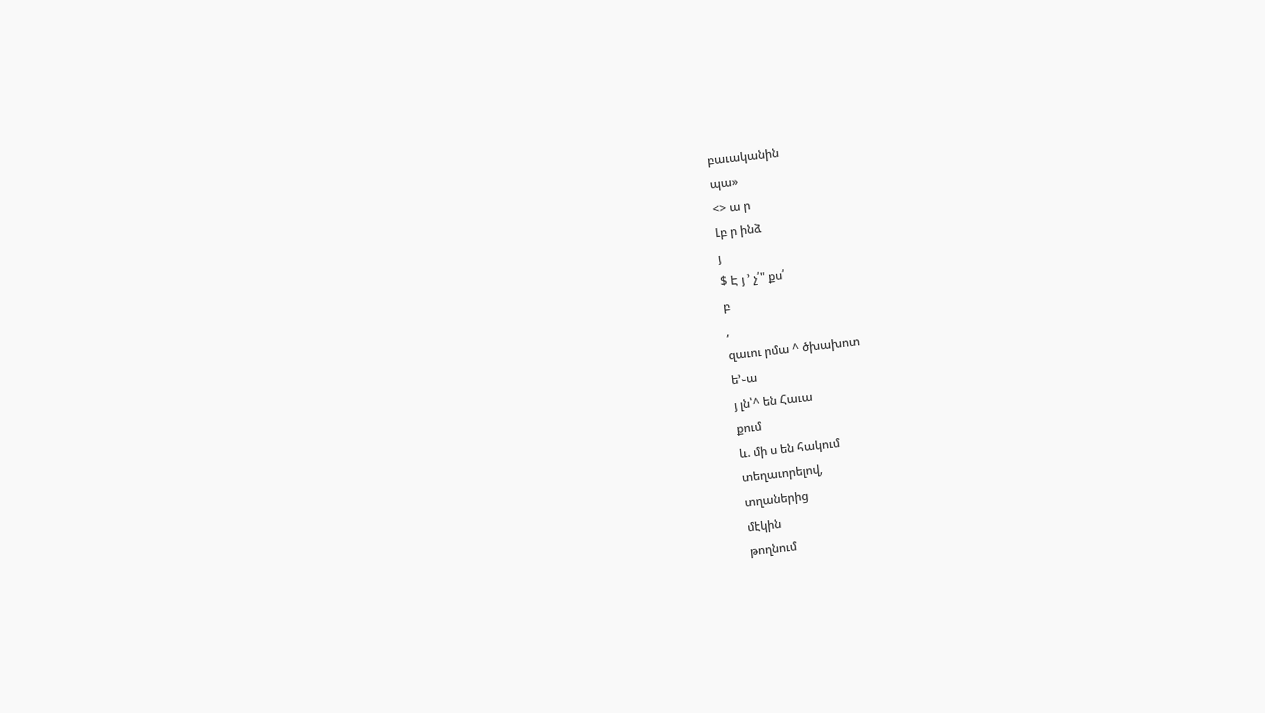բաւականին
պա»
<> ա ր
Լբ ր ինձ
յ
$ Է յ ՚ չ՛" քս՛
բ
,
զաւու րմա ^ ծխախոտ
ե՚֊ա
յ լն՝^ են Հաւա
քում
և. մի ս են հակում
տեղաւորելով,
տղաներից
մէկին
թողնում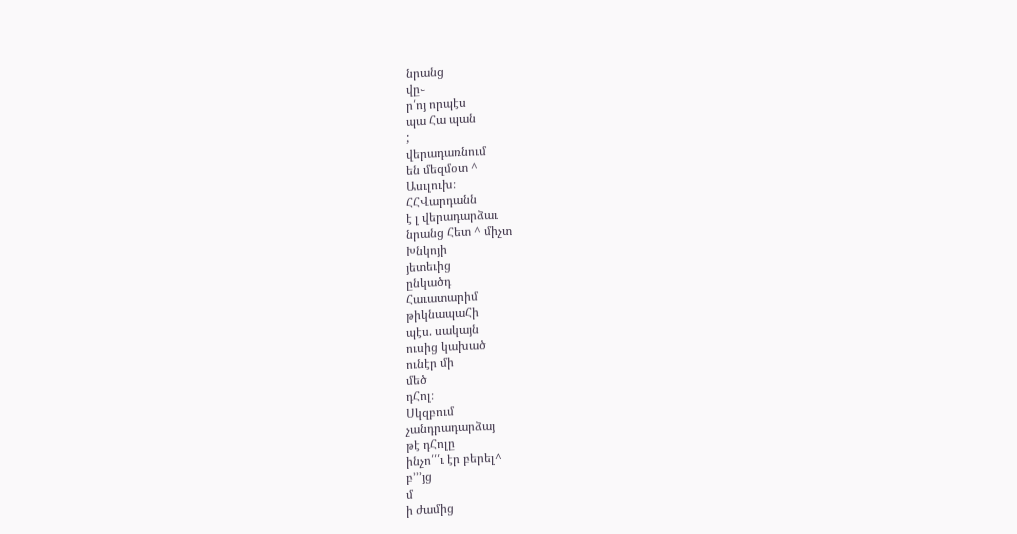նրանց
վը֊
ր՛ոյ որպէս
պա Հա պան
;
վերադառնում
են մեզմօտ ^
Ասւլուխ։
ՀՀՎարդանն
է լ վերադարձաւ
նրանց Հետ ^ միչտ
Խնկոյի
յետեւից
ընկածդ
Հաւատարիմ
թիկնապաՀի
պէս. սակայն
ուսից կախած
ունէր մի
մեծ
դՀոլ։
Սկզբում
չանդրադարձայ
թէ դՀոլը
ինչո՛՛՛ւ էր բերել^
բ՚՚՚յց
մ
ի ժամից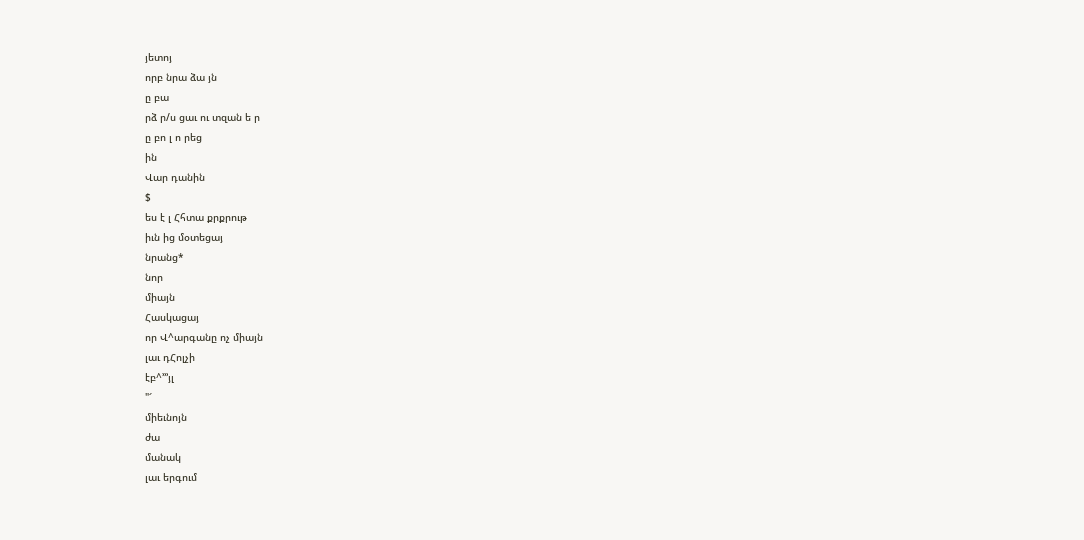յետոյ
որբ նրա ձա յն
ը բա
րձ ր/ս ցաւ ու տզան ե ր
ը բո լ ո րեց
ին
Վար դանին
$
ես է լ Հհտա քրքրութ
իւն ից մօտեցայ
նրանց*
նոր
միայն
Հասկացայ
որ Վ^արգանը ոչ միայն
լաւ դՀոլչի
էբ^՚՚՚յլ
"՜
միեւնոյն
ժա
մանակ
լաւ երգում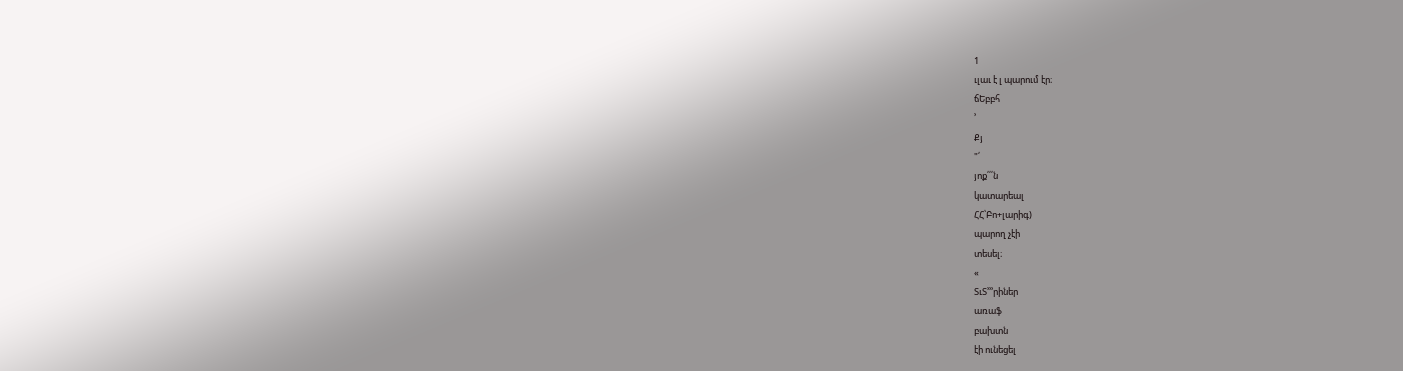1
ւլաւ է լ պարում էր։
ճԵբբհ
՚
Քյ
"՛
յոք՛՛՛ն
կատարեալ
ՀՀ՝Բո+լարիգ)
պարող չէի
տեսել։
«
ՏւՏ՚՚՚րիներ
առաֆ
բախտն
էի ունեցել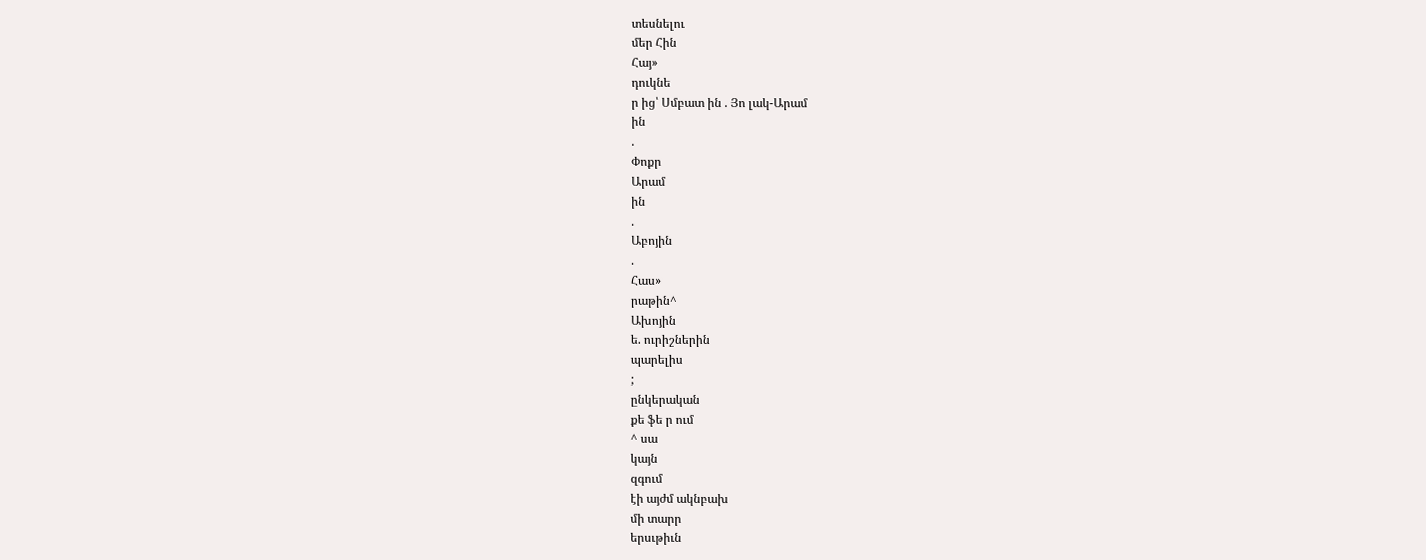տեսնելու
մեր Հին
Հայ»
դուկնե
ր ից՝ Սմբատ ին . Յո լակ-Արամ
ին
.
Փոքր
Արամ
ին
.
Աբոյին
.
Հաս»
րաթին^
Ախոյին
ե. ուրիշներին
պարելիս
;
ընկերական
քե ֆե ր ում
^ սա
կայն
զգում
էի այժմ ակնբախ
մի տարր
երսւթիւն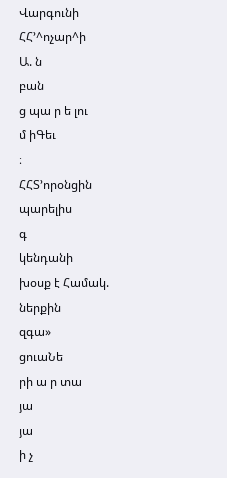Վարգունի
ՀՀ՚^ոչար^ի
Ա. ն
բան
ց պա ր ե լու
մ իԳեւ
։
ՀՀՏ՚որօնցին
պարելիս
գ
կենդանի
խօսք է Համակ.
ներքին
զգա»
ցուաՆե
րի ա ր տա
յա
յա
ի չ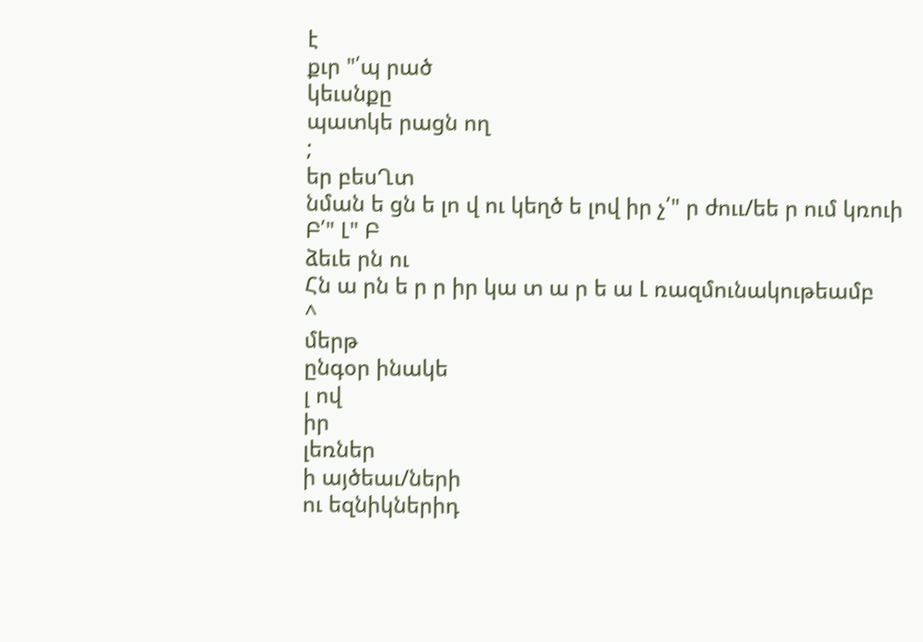է
քւր "՛պ րած
կեւսնքը
պատկե րացն ող
;
եր բեսՂտ
նման ե ցն ե լո վ ու կեղծ ե լով իր չ՛" ր ժոււ/եե ր ում կռուի
Բ՛" Լ" Բ
ձեւե րն ու
Հն ա րն ե ր ր իր կա տ ա ր ե ա Լ ռազմունակութեամբ
^
մերթ
ընգօր ինակե
լ ով
իր
լեռներ
ի այծեաւ/ների
ու եզնիկներիդ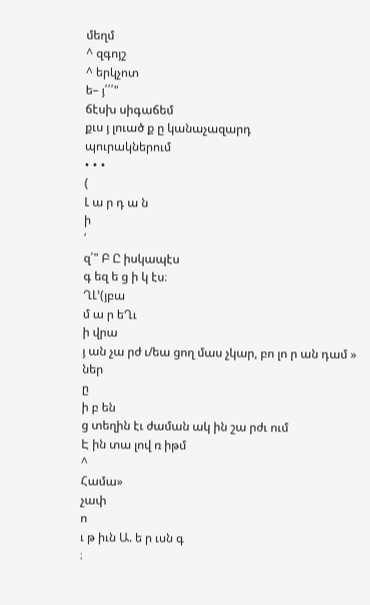մեղմ
^ զգոյշ
^ երկչոտ
ե– յ՛՛՛"
ճէսխ սիգաճեմ
քւս յ լուած ք ը կանաչազարդ
պուրակներում
• • •
(
Լ ա ր դ ա ն
ի
՛
զ՛" Բ Ը իսկապէս
գ եզ ե ց ի կ էս։
ՂԼ՚(յբա
մ ա ր եՂւ
ի վրա
յ ան չա րժ ւ/եա ցող մաս չկար, բո լո ր ան դամ »
ներ
ը
ի բ են
ց տեղին էւ ժաման ակ ին շա րժւ ում
Է ին տա լով ռ իթմ
^
Համա»
չափ
ո
ւ թ իւն Ա. ե ր ւսն գ
։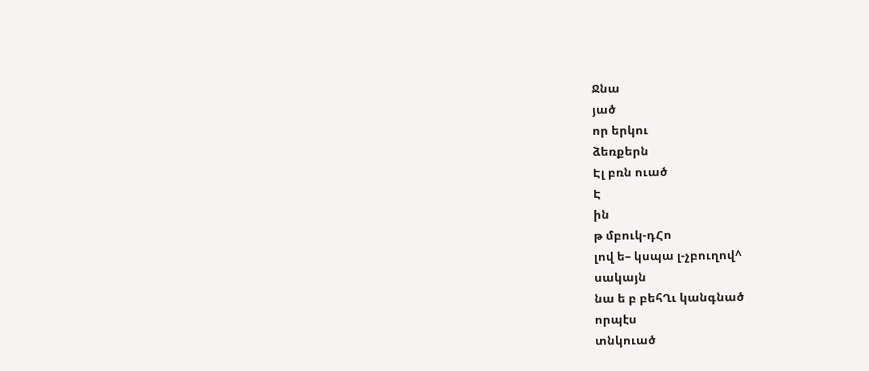Ջնա
յած
որ երկու
ձեռքերն
Էլ բռն ուած
Է
ին
թ մբուկ-դՀո
լով ե– կսպա լ-չբուղով^
սակայն
նա ե բ բեհՂւ կանգնած
որպէս
տնկուած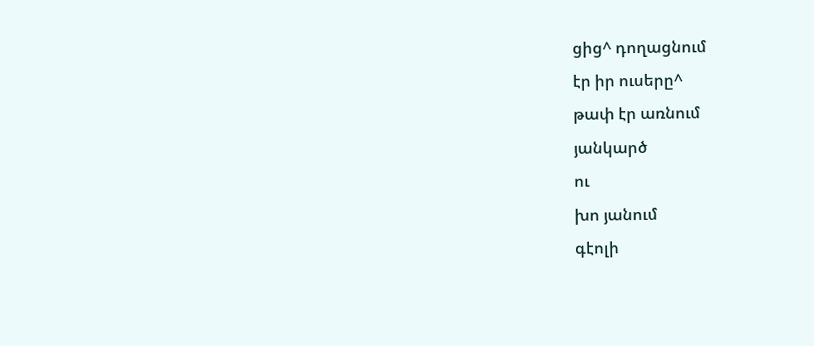ցից^ դողացնում
էր իր ուսերը^
թափ էր առնում
յանկարծ
ու
խո յանում
գէոլի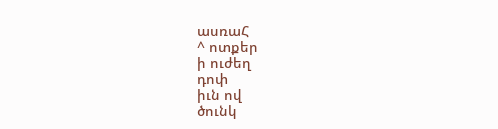ասռաՀ
^ ոտքեր
ի ուժեղ
դոփ
իւն ով
ծունկ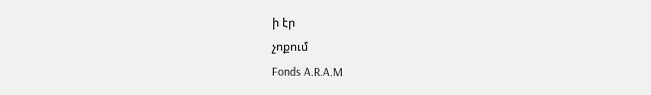ի էր
չոքում
Fonds A.R.A.M